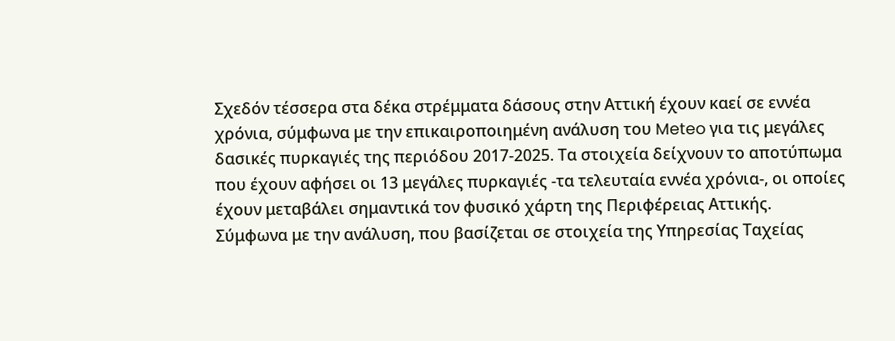Σχεδόν τέσσερα στα δέκα στρέμματα δάσους στην Αττική έχουν καεί σε εννέα χρόνια, σύμφωνα με την επικαιροποιημένη ανάλυση του Meteo για τις μεγάλες δασικές πυρκαγιές της περιόδου 2017-2025. Τα στοιχεία δείχνουν το αποτύπωμα που έχουν αφήσει οι 13 μεγάλες πυρκαγιές -τα τελευταία εννέα χρόνια-, οι οποίες έχουν μεταβάλει σημαντικά τον φυσικό χάρτη της Περιφέρειας Αττικής.
Σύμφωνα με την ανάλυση, που βασίζεται σε στοιχεία της Υπηρεσίας Ταχείας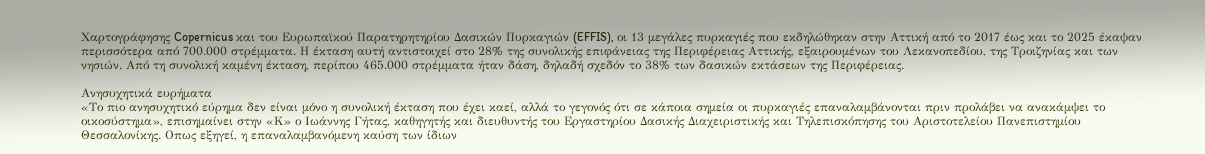Χαρτογράφησης Copernicus και του Ευρωπαϊκού Παρατηρητηρίου Δασικών Πυρκαγιών (EFFIS), οι 13 μεγάλες πυρκαγιές που εκδηλώθηκαν στην Αττική από το 2017 έως και το 2025 έκαψαν περισσότερα από 700.000 στρέμματα. Η έκταση αυτή αντιστοιχεί στο 28% της συνολικής επιφάνειας της Περιφέρειας Αττικής, εξαιρουμένων του Λεκανοπεδίου, της Τροιζηνίας και των νησιών. Από τη συνολική καμένη έκταση, περίπου 465.000 στρέμματα ήταν δάση, δηλαδή σχεδόν το 38% των δασικών εκτάσεων της Περιφέρειας.

Ανησυχητικά ευρήματα
«Το πιο ανησυχητικό εύρημα δεν είναι μόνο η συνολική έκταση που έχει καεί, αλλά το γεγονός ότι σε κάποια σημεία οι πυρκαγιές επαναλαμβάνονται πριν προλάβει να ανακάμψει το οικοσύστημα», επισημαίνει στην «Κ» ο Ιωάννης Γήτας, καθηγητής και διευθυντής του Εργαστηρίου Δασικής Διαχειριστικής και Τηλεπισκόπησης του Αριστοτελείου Πανεπιστημίου Θεσσαλονίκης. Οπως εξηγεί, η επαναλαμβανόμενη καύση των ίδιων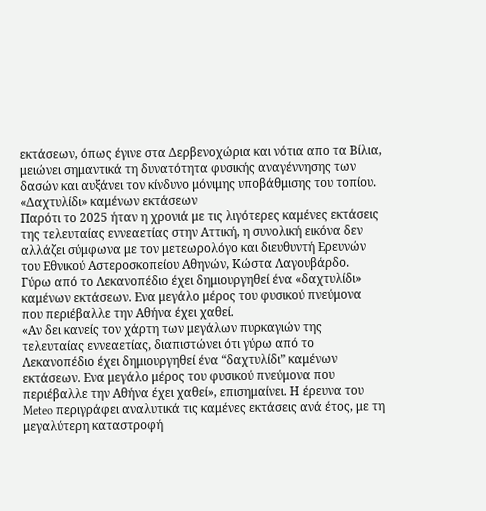εκτάσεων, όπως έγινε στα Δερβενοχώρια και νότια απο τα Βίλια, μειώνει σημαντικά τη δυνατότητα φυσικής αναγέννησης των δασών και αυξάνει τον κίνδυνο μόνιμης υποβάθμισης του τοπίου.
«Δαχτυλίδι» καμένων εκτάσεων
Παρότι το 2025 ήταν η χρονιά με τις λιγότερες καμένες εκτάσεις της τελευταίας εννεαετίας στην Αττική, η συνολική εικόνα δεν αλλάζει σύμφωνα με τον μετεωρολόγο και διευθυντή Ερευνών του Εθνικού Αστεροσκοπείου Αθηνών, Κώστα Λαγουβάρδο.
Γύρω από το Λεκανοπέδιο έχει δημιουργηθεί ένα «δαχτυλίδι» καμένων εκτάσεων. Ενα μεγάλο μέρος του φυσικού πνεύμονα που περιέβαλλε την Αθήνα έχει χαθεί.
«Αν δει κανείς τον χάρτη των μεγάλων πυρκαγιών της τελευταίας εννεαετίας, διαπιστώνει ότι γύρω από το Λεκανοπέδιο έχει δημιουργηθεί ένα “δαχτυλίδι” καμένων εκτάσεων. Ενα μεγάλο μέρος του φυσικού πνεύμονα που περιέβαλλε την Αθήνα έχει χαθεί», επισημαίνει. Η έρευνα του Meteo περιγράφει αναλυτικά τις καμένες εκτάσεις ανά έτος, με τη μεγαλύτερη καταστροφή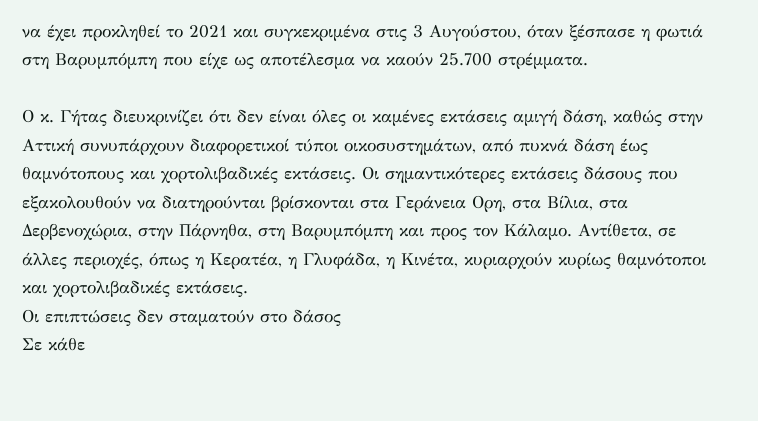να έχει προκληθεί το 2021 και συγκεκριμένα στις 3 Αυγούστου, όταν ξέσπασε η φωτιά στη Βαρυμπόμπη που είχε ως αποτέλεσμα να καούν 25.700 στρέμματα.

Ο κ. Γήτας διευκρινίζει ότι δεν είναι όλες οι καμένες εκτάσεις αμιγή δάση, καθώς στην Αττική συνυπάρχουν διαφορετικοί τύποι οικοσυστημάτων, από πυκνά δάση έως θαμνότοπους και χορτολιβαδικές εκτάσεις. Οι σημαντικότερες εκτάσεις δάσους που εξακολουθούν να διατηρούνται βρίσκονται στα Γεράνεια Ορη, στα Βίλια, στα Δερβενοχώρια, στην Πάρνηθα, στη Βαρυμπόμπη και προς τον Κάλαμο. Αντίθετα, σε άλλες περιοχές, όπως η Κερατέα, η Γλυφάδα, η Κινέτα, κυριαρχούν κυρίως θαμνότοποι και χορτολιβαδικές εκτάσεις.
Οι επιπτώσεις δεν σταματούν στο δάσος
Σε κάθε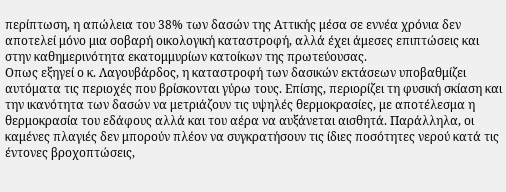περίπτωση, η απώλεια του 38% των δασών της Αττικής μέσα σε εννέα χρόνια δεν αποτελεί μόνο μια σοβαρή οικολογική καταστροφή, αλλά έχει άμεσες επιπτώσεις και στην καθημερινότητα εκατομμυρίων κατοίκων της πρωτεύουσας.
Οπως εξηγεί ο κ. Λαγουβάρδος, η καταστροφή των δασικών εκτάσεων υποβαθμίζει αυτόματα τις περιοχές που βρίσκονται γύρω τους. Επίσης, περιορίζει τη φυσική σκίαση και την ικανότητα των δασών να μετριάζουν τις υψηλές θερμοκρασίες, με αποτέλεσμα η θερμοκρασία του εδάφους αλλά και του αέρα να αυξάνεται αισθητά. Παράλληλα, οι καμένες πλαγιές δεν μπορούν πλέον να συγκρατήσουν τις ίδιες ποσότητες νερού κατά τις έντονες βροχοπτώσεις,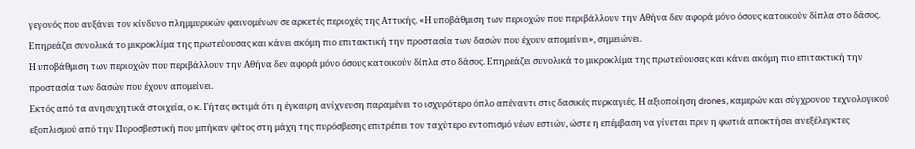γεγονός που αυξάνει τον κίνδυνο πλημμυρικών φαινομένων σε αρκετές περιοχές της Αττικής. «Η υποβάθμιση των περιοχών που περιβάλλουν την Αθήνα δεν αφορά μόνο όσους κατοικούν δίπλα στο δάσος. Επηρεάζει συνολικά το μικροκλίμα της πρωτεύουσας και κάνει ακόμη πιο επιτακτική την προστασία των δασών που έχουν απομείνει», σημειώνει.
Η υποβάθμιση των περιοχών που περιβάλλουν την Αθήνα δεν αφορά μόνο όσους κατοικούν δίπλα στο δάσος. Επηρεάζει συνολικά το μικροκλίμα της πρωτεύουσας και κάνει ακόμη πιο επιτακτική την προστασία των δασών που έχουν απομείνει.
Εκτός από τα ανησυχητικά στοιχεία, ο κ. Γήτας εκτιμά ότι η έγκαιρη ανίχνευση παραμένει το ισχυρότερο όπλο απέναντι στις δασικές πυρκαγιές. Η αξιοποίηση drones, καμερών και σύγχρονου τεχνολογικού εξοπλισμού από την Πυροσβεστική που μπήκαν φέτος στη μάχη της πυρόσβεσης επιτρέπει τον ταχύτερο εντοπισμό νέων εστιών, ώστε η επέμβαση να γίνεται πριν η φωτιά αποκτήσει ανεξέλεγκτες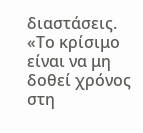διαστάσεις. «Το κρίσιμο είναι να μη δοθεί χρόνος στη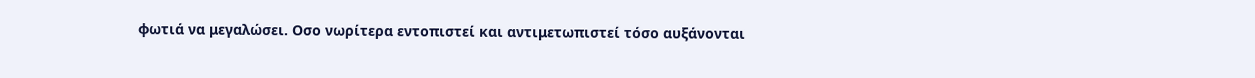φωτιά να μεγαλώσει. Οσο νωρίτερα εντοπιστεί και αντιμετωπιστεί τόσο αυξάνονται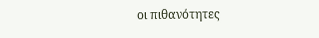οι πιθανότητες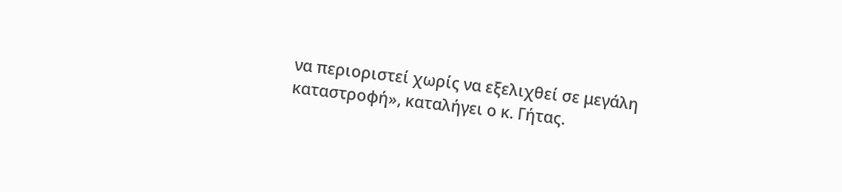να περιοριστεί χωρίς να εξελιχθεί σε μεγάλη καταστροφή», καταλήγει ο κ. Γήτας.